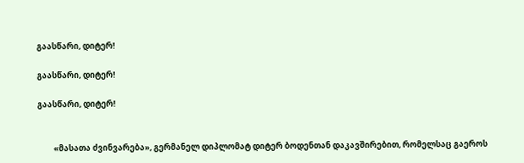გაასწარი, დიტერ!

გაასწარი, დიტერ!

გაასწარი, დიტერ!


        «მასათა ძვინვარება», გერმანელ დიპლომატ დიტერ ბოდენთან დაკავშირებით, რომელსაც გაეროს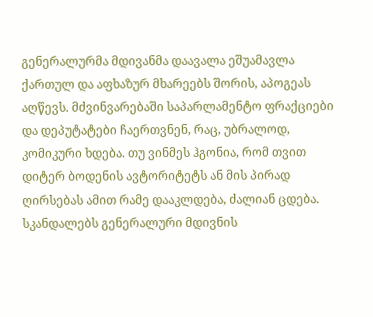გენერალურმა მდივანმა დაავალა ეშუამავლა ქართულ და აფხაზურ მხარეებს შორის, აპოგეას აღწევს. მძვინვარებაში საპარლამენტო ფრაქციები და დეპუტატები ჩაერთვნენ, რაც, უბრალოდ, კომიკური ხდება. თუ ვინმეს ჰგონია, რომ თვით დიტერ ბოდენის ავტორიტეტს ან მის პირად ღირსებას ამით რამე დააკლდება, ძალიან ცდება. სკანდალებს გენერალური მდივნის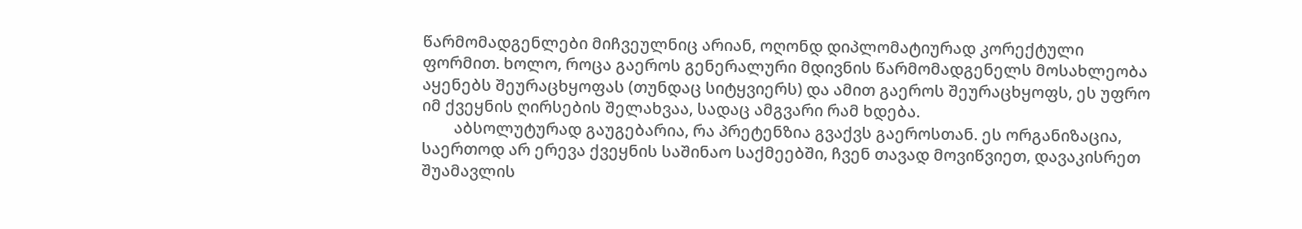წარმომადგენლები მიჩვეულნიც არიან, ოღონდ დიპლომატიურად კორექტული ფორმით. ხოლო, როცა გაეროს გენერალური მდივნის წარმომადგენელს მოსახლეობა აყენებს შეურაცხყოფას (თუნდაც სიტყვიერს) და ამით გაეროს შეურაცხყოფს, ეს უფრო იმ ქვეყნის ღირსების შელახვაა, სადაც ამგვარი რამ ხდება.
        აბსოლუტურად გაუგებარია, რა პრეტენზია გვაქვს გაეროსთან. ეს ორგანიზაცია, საერთოდ არ ერევა ქვეყნის საშინაო საქმეებში, ჩვენ თავად მოვიწვიეთ, დავაკისრეთ შუამავლის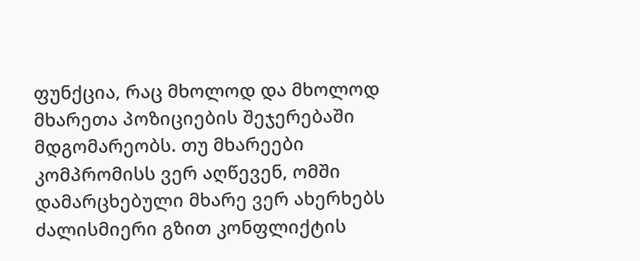ფუნქცია, რაც მხოლოდ და მხოლოდ მხარეთა პოზიციების შეჯერებაში მდგომარეობს. თუ მხარეები კომპრომისს ვერ აღწევენ, ომში დამარცხებული მხარე ვერ ახერხებს ძალისმიერი გზით კონფლიქტის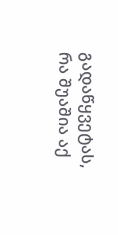გადაწყვეტას, რა შუაშია აქ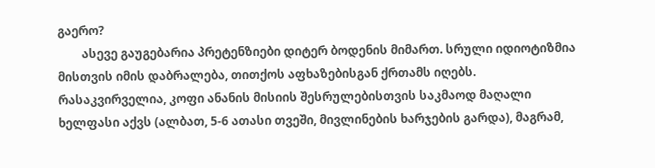გაერო?
        ასევე გაუგებარია პრეტენზიები დიტერ ბოდენის მიმართ. სრული იდიოტიზმია მისთვის იმის დაბრალება, თითქოს აფხაზებისგან ქრთამს იღებს. რასაკვირველია, კოფი ანანის მისიის შესრულებისთვის საკმაოდ მაღალი ხელფასი აქვს (ალბათ, 5-6 ათასი თვეში, მივლინების ხარჯების გარდა), მაგრამ,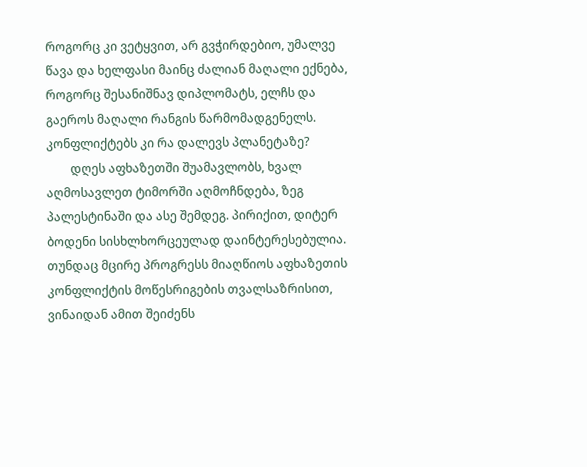როგორც კი ვეტყვით, არ გვჭირდებიო, უმალვე წავა და ხელფასი მაინც ძალიან მაღალი ექნება, როგორც შესანიშნავ დიპლომატს, ელჩს და გაეროს მაღალი რანგის წარმომადგენელს. კონფლიქტებს კი რა დალევს პლანეტაზე?
        დღეს აფხაზეთში შუამავლობს, ხვალ აღმოსავლეთ ტიმორში აღმოჩნდება, ზეგ პალესტინაში და ასე შემდეგ. პირიქით, დიტერ ბოდენი სისხლხორცეულად დაინტერესებულია. თუნდაც მცირე პროგრესს მიაღწიოს აფხაზეთის კონფლიქტის მოწესრიგების თვალსაზრისით, ვინაიდან ამით შეიძენს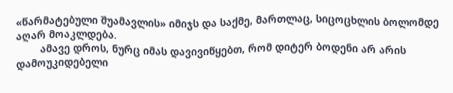«წარმატებული შუამავლის» იმიჯს და საქმე, მართლაც, სიცოცხლის ბოლომდე აღარ მოაკლდება.
        ამავე დროს, ნურც იმას დავივიწყებთ, რომ დიტერ ბოდენი არ არის დამოუკიდებელი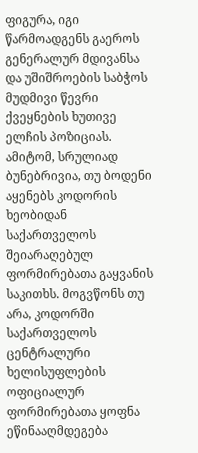ფიგურა, იგი წარმოადგენს გაეროს გენერალურ მდივანსა და უშიშროების საბჭოს მუდმივი წევრი ქვეყნების ხუთივე ელჩის პოზიციას. ამიტომ, სრულიად ბუნებრივია, თუ ბოდენი აყენებს კოდორის ხეობიდან საქართველოს შეიარაღებულ ფორმირებათა გაყვანის საკითხს. მოგვწონს თუ არა, კოდორში საქართველოს ცენტრალური ხელისუფლების ოფიციალურ ფორმირებათა ყოფნა ეწინააღმდეგება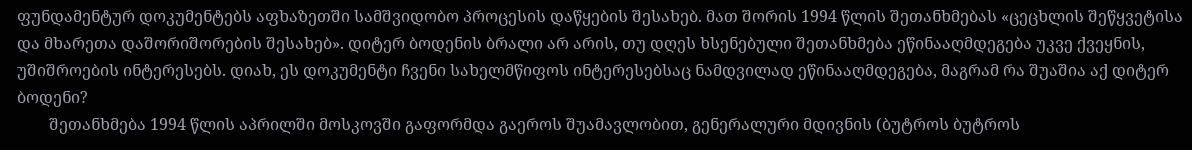ფუნდამენტურ დოკუმენტებს აფხაზეთში სამშვიდობო პროცესის დაწყების შესახებ. მათ შორის 1994 წლის შეთანხმებას «ცეცხლის შეწყვეტისა და მხარეთა დაშორიშორების შესახებ». დიტერ ბოდენის ბრალი არ არის, თუ დღეს ხსენებული შეთანხმება ეწინააღმდეგება უკვე ქვეყნის, უშიშროების ინტერესებს. დიახ, ეს დოკუმენტი ჩვენი სახელმწიფოს ინტერესებსაც ნამდვილად ეწინააღმდეგება, მაგრამ რა შუაშია აქ დიტერ ბოდენი?
        შეთანხმება 1994 წლის აპრილში მოსკოვში გაფორმდა გაეროს შუამავლობით, გენერალური მდივნის (ბუტროს ბუტროს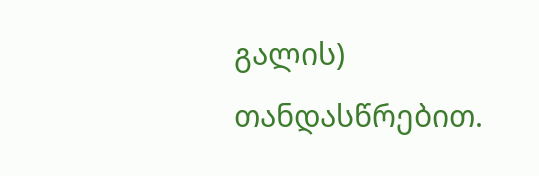გალის) თანდასწრებით.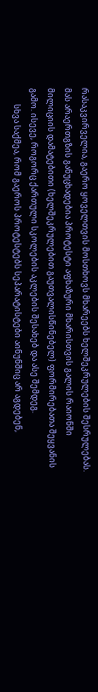რასაკვირველია, გაერო ყოველთვის მოსთხოვს მხარეებს ხელშეკრულების შესრულებას. მას არაერთგზის განუცხადებია პროტესტი აფხაზური მხარისთვის გალის რაიონში მილიციის დამატებითი (ხელშეკრულებით გაუთვალისწინებელ) ფორმირებათა შეყვანის გამო. ისევე, როგორც ქართული სკოლების აკლების შესახებ და ასე შემდეგ.
        სხვა საქმეა, რომ გაეროს პროტესტებს სეპარატისტები აინუნშიც არ აგდებენ,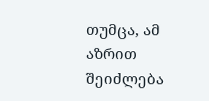თუმცა, ამ აზრით შეიძლება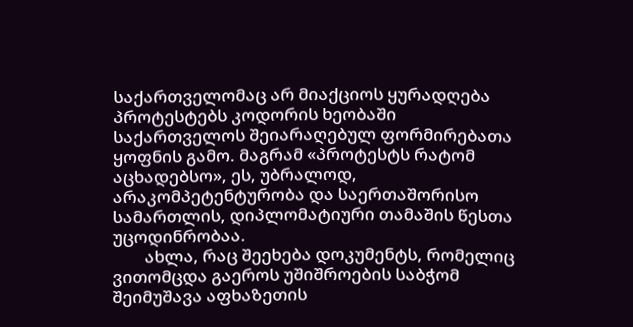საქართველომაც არ მიაქციოს ყურადღება პროტესტებს კოდორის ხეობაში საქართველოს შეიარაღებულ ფორმირებათა ყოფნის გამო. მაგრამ «პროტესტს რატომ აცხადებსო», ეს, უბრალოდ, არაკომპეტენტურობა და საერთაშორისო სამართლის, დიპლომატიური თამაშის წესთა უცოდინრობაა.
        ახლა, რაც შეეხება დოკუმენტს, რომელიც ვითომცდა გაეროს უშიშროების საბჭომ შეიმუშავა აფხაზეთის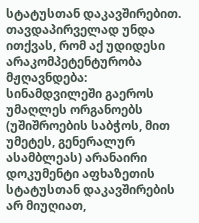სტატუსთან დაკავშირებით. თავდაპირველად უნდა ითქვას, რომ აქ უდიდესი არაკომპეტენტურობა მჟღავნდება: სინამდვილეში გაეროს უმაღლეს ორგანოებს (უშიშროების საბჭოს, მით უმეტეს, გენერალურ ასამბლეას) არანაირი დოკუმენტი აფხაზეთის სტატუსთან დაკავშირების არ მიუღიათ,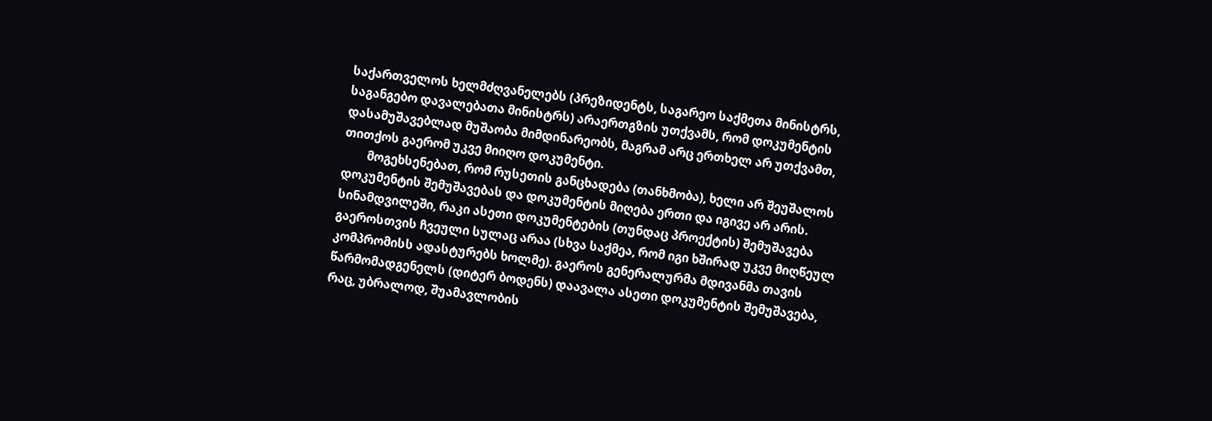საქართველოს ხელმძღვანელებს (პრეზიდენტს, საგარეო საქმეთა მინისტრს, საგანგებო დავალებათა მინისტრს) არაერთგზის უთქვამს, რომ დოკუმენტის დასამუშავებლად მუშაობა მიმდინარეობს, მაგრამ არც ერთხელ არ უთქვამთ, თითქოს გაერომ უკვე მიიღო დოკუმენტი.
        მოგეხსენებათ, რომ რუსეთის განცხადება (თანხმობა), ხელი არ შეუშალოს დოკუმენტის შემუშავებას და დოკუმენტის მიღება ერთი და იგივე არ არის. სინამდვილეში, რაკი ასეთი დოკუმენტების (თუნდაც პროექტის) შემუშავება გაეროსთვის ჩვეული სულაც არაა (სხვა საქმეა, რომ იგი ხშირად უკვე მიღწეულ კომპრომისს ადასტურებს ხოლმე). გაეროს გენერალურმა მდივანმა თავის წარმომადგენელს (დიტერ ბოდენს) დაავალა ასეთი დოკუმენტის შემუშავება, რაც, უბრალოდ, შუამავლობის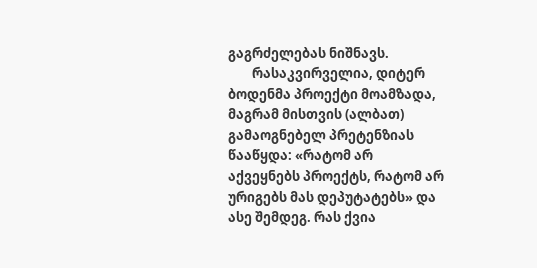გაგრძელებას ნიშნავს.
        რასაკვირველია, დიტერ ბოდენმა პროექტი მოამზადა, მაგრამ მისთვის (ალბათ) გამაოგნებელ პრეტენზიას წააწყდა: «რატომ არ აქვეყნებს პროექტს, რატომ არ ურიგებს მას დეპუტატებს» და ასე შემდეგ. რას ქვია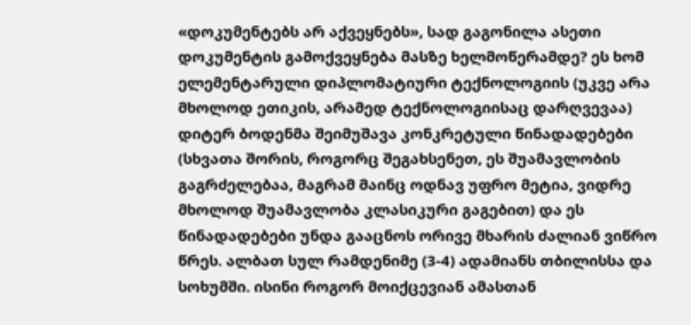«დოკუმენტებს არ აქვეყნებს», სად გაგონილა ასეთი დოკუმენტის გამოქვეყნება მასზე ხელმოწერამდე? ეს ხომ ელემენტარული დიპლომატიური ტექნოლოგიის (უკვე არა მხოლოდ ეთიკის, არამედ ტექნოლოგიისაც დარღვევაა) დიტერ ბოდენმა შეიმუშავა კონკრეტული წინადადებები (სხვათა შორის, როგორც შეგახსენეთ, ეს შუამავლობის გაგრძელებაა, მაგრამ მაინც ოდნავ უფრო მეტია, ვიდრე მხოლოდ შუამავლობა კლასიკური გაგებით) და ეს წინადადებები უნდა გააცნოს ორივე მხარის ძალიან ვიწრო წრეს. ალბათ სულ რამდენიმე (3-4) ადამიანს თბილისსა და სოხუმში. ისინი როგორ მოიქცევიან ამასთან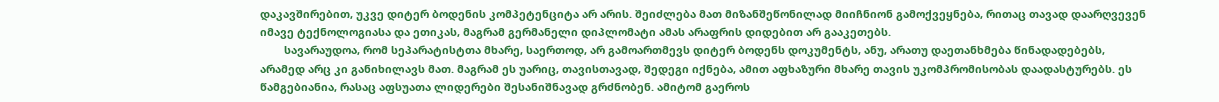დაკავშირებით, უკვე დიტერ ბოდენის კომპეტენციტა არ არის. შეიძლება მათ მიზანშეწონილად მიიჩნიონ გამოქვეყნება, რითაც თავად დაარღვევენ იმავე ტექნოლოგიასა და ეთიკას, მაგრამ გერმანელი დიპლომატი ამას არაფრის დიდებით არ გააკეთებს.
        სავარაუდოა, რომ სეპარატისტთა მხარე, საერთოდ, არ გამოართმევს დიტერ ბოდენს დოკუმენტს, ანუ, არათუ დაეთანხმება წინადადებებს, არამედ არც კი განიხილავს მათ. მაგრამ ეს უარიც, თავისთავად, შედეგი იქნება, ამით აფხაზური მხარე თავის უკომპრომისობას დაადასტურებს. ეს წამგებიანია, რასაც აფსუათა ლიდერები შესანიშნავად გრძნობენ. ამიტომ გაეროს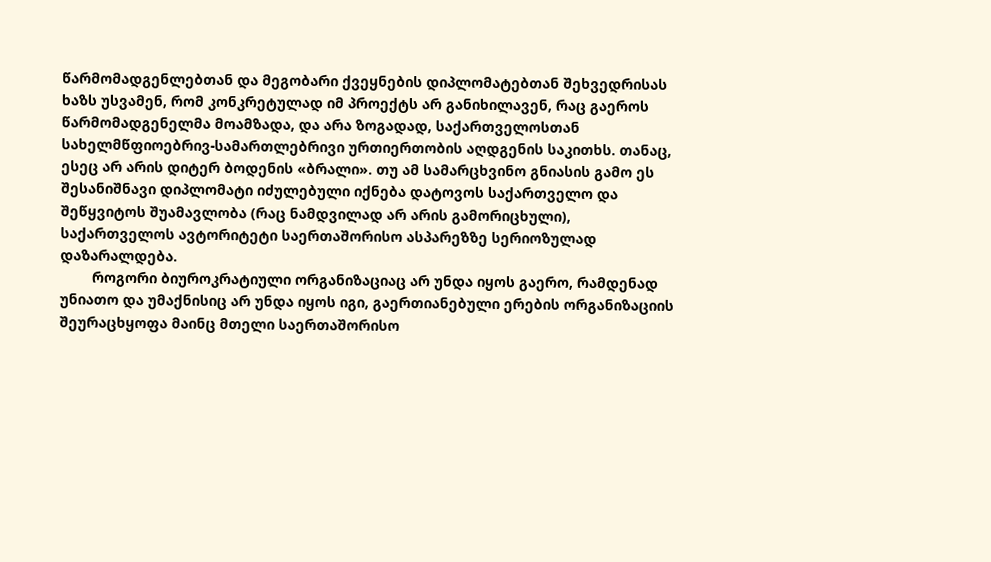წარმომადგენლებთან და მეგობარი ქვეყნების დიპლომატებთან შეხვედრისას ხაზს უსვამენ, რომ კონკრეტულად იმ პროექტს არ განიხილავენ, რაც გაეროს წარმომადგენელმა მოამზადა, და არა ზოგადად, საქართველოსთან სახელმწფიოებრივ-სამართლებრივი ურთიერთობის აღდგენის საკითხს. თანაც, ესეც არ არის დიტერ ბოდენის «ბრალი». თუ ამ სამარცხვინო გნიასის გამო ეს შესანიშნავი დიპლომატი იძულებული იქნება დატოვოს საქართველო და შეწყვიტოს შუამავლობა (რაც ნამდვილად არ არის გამორიცხული), საქართველოს ავტორიტეტი საერთაშორისო ასპარეზზე სერიოზულად დაზარალდება.
        როგორი ბიუროკრატიული ორგანიზაციაც არ უნდა იყოს გაერო, რამდენად უნიათო და უმაქნისიც არ უნდა იყოს იგი, გაერთიანებული ერების ორგანიზაციის შეურაცხყოფა მაინც მთელი საერთაშორისო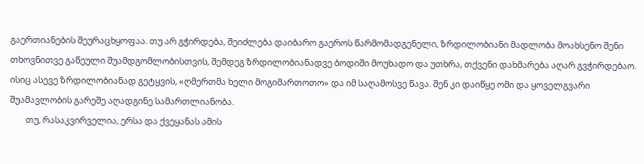გაერთიანების შეურაცხყოფაა. თუ არ გჭირდება, შეიძლება დაიბარო გაეროს წარმომადგენელი, ზრდილობიანი მადლობა მოახსენო შენი თხოვნითვე გაწეული შუამდგომლობისთვის, შემდეგ ზრდილობიანადვე ბოდიში მოუხადო და უთხრა, თქვენი დახმარება აღარ გვჭირდებაო. ისიც ასევე ზრდილობიანად გეტყვის, «ღმერთმა ხელი მოგიმართოთო» და იმ საღამოსვე წავა. შენ კი დაიწყე ომი და ყოველგვარი შუამავლობის გარეშე აღადგინე სამართლიანობა.
        თუ, რასაკვირველია, ერსა და ქვეყანას ამის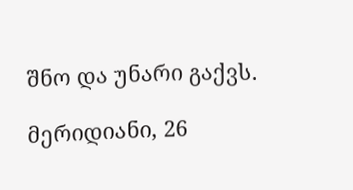შნო და უნარი გაქვს.

მერიდიანი, 26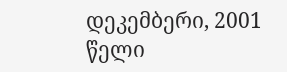დეკემბერი, 2001 წელი